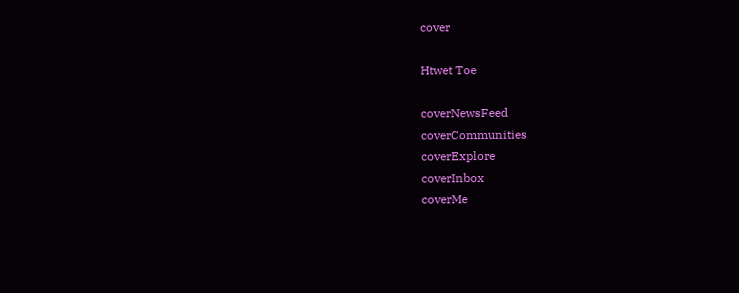cover

Htwet Toe

coverNewsFeed
coverCommunities
coverExplore
coverInbox
coverMe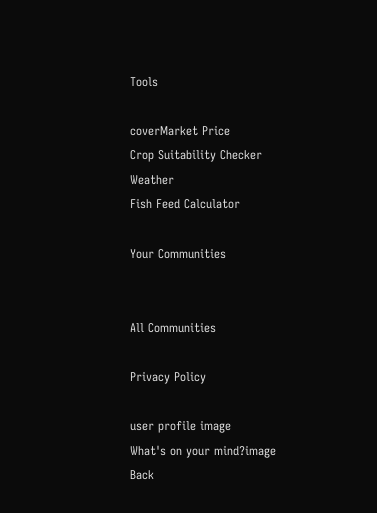Tools

coverMarket Price
Crop Suitability Checker
Weather
Fish Feed Calculator

Your Communities


All Communities

Privacy Policy

user profile image
What's on your mind?image
Back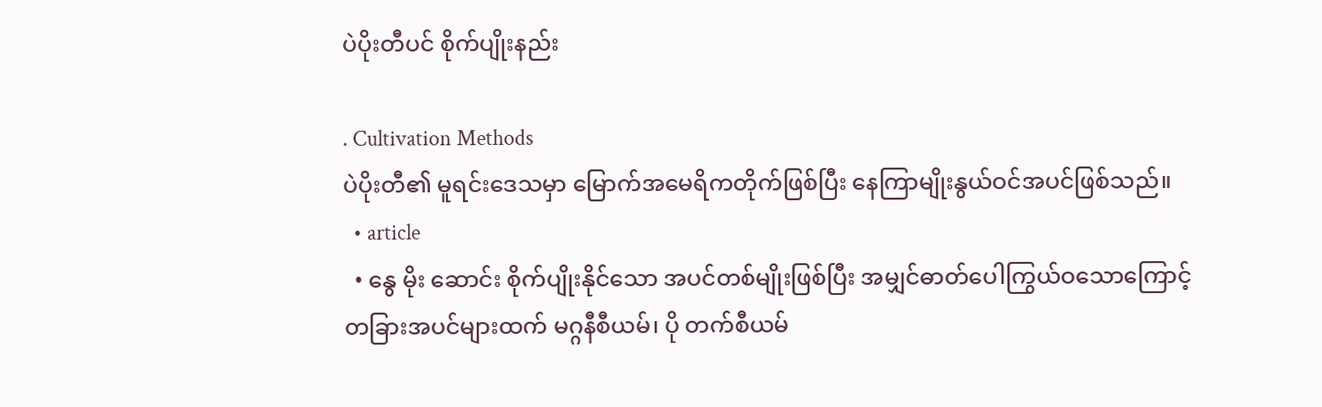ပဲပိုးတီပင် စိုက်ပျိုးနည်း

. Cultivation Methods
ပဲပိုးတီ၏ မူရင်းဒေသမှာ မြောက်အမေရိကတိုက်ဖြစ်ပြီး နေကြာမျိုးနွယ်ဝင်အပင်ဖြစ်သည်။
  • article
  • နွေ မိုး ဆောင်း စိုက်ပျိုးနိုင်သော အပင်တစ်မျိုးဖြစ်ပြီး အမျှင်ဓာတ်ပေါကြွယ်ဝသောကြောင့် တခြားအပင်များထက် မဂ္ဂနီစီယမ်၊ ပို တက်စီယမ်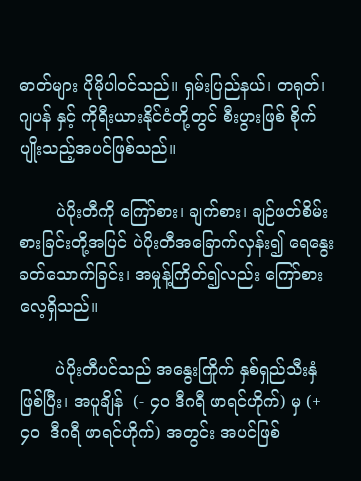ဓာတ်များ ပိုမိုပါဝင်သည်။ ရှမ်းပြည်နယ်၊ တရုတ်၊ ဂျပန် နှင့် ကိုရီးယားနိုင်ငံတို့တွင် စီးပွားဖြစ် စိုက်ပျိုးသည့်အပင်ဖြစ်သည်။

       ပဲပိုးတီကို ကြော်စား၊ ချက်စား၊ ချဉ်ဖတ်စိမ်းစားခြင်းတို့အပြင် ပဲပိုးတီအခြောက်လှန်း၍ ရေနွေးခတ်သောက်ခြင်း၊ အမှုန့်ကြိတ်၍လည်း ကြော်စားလေ့ရှိသည်။

       ပဲပိုးတီပင်သည် အနွေးကြိုက် နှစ်ရှည်သီးနှံဖြစ်ပြီး၊ အပူချိန်  (- ၄၀ ဒီဂရီ ဖာရင်ဟိုက်) မှ (+၄၀  ဒီဂရီ ဖာရင်ဟိုက်) အတွင်း အပင်ဖြစ်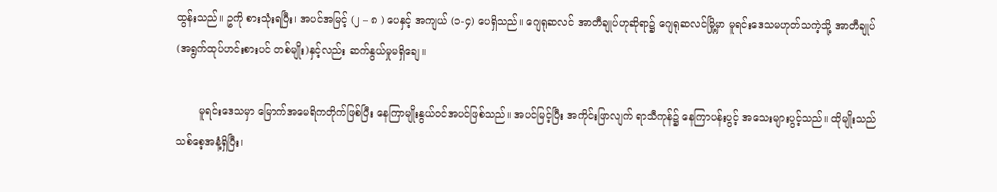ထွန်းသည်။ ဥကို စားသုံးရပြီး၊ အပင်အမြင့် (၂ – ၈ ) ပေနှင့် အကျယ် (၁-၄) ပေရှိသည်။ ဂျေရုဆလင် အာတီချုပ်ဟုဆိုရာ၌ ဂျေရုဆလင်မြို့မှာ မူရင်းဒေသမဟုတ်သကဲ့သို့ အာတီချုပ် (အရွက်ထုပ်ဟင်းစားပင် တစ်မျိုး)နှင့်လည်း ဆက်နွယ်မှုမရှိချေ။

       မူရင်းဒေသမှာ မြောက်အမေရိကတိုက်ဖြစ်ပြီး နေကြာမျိုးနွယ်ဝင်အပင်ဖြစ်သည်။ အပင်မြင့်ပြီး အကိုင်းဖြာလျက် ရာသီကုန်၌ နေကြာပန်းပွင့် အသေးများပွင့်သည်။ ထိုမျိုးသည် သစ်စေ့အနံ့ရှိပြီး၊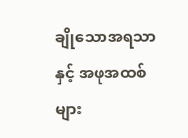ချိုသောအရသာနှင့် အဖုအထစ်များ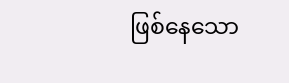ဖြစ်နေသော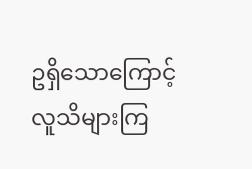ဥရှိသောကြောင့် လူသိများကြ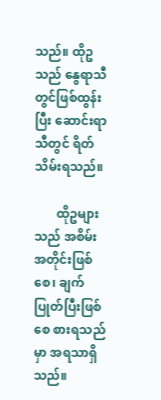သည်။ ထိုဥသည် နွေရာသီတွင်ဖြစ်ထွန်းပြီး ဆောင်းရာသီတွင် ရိတ်သိမ်းရသည်။

       ထိုဥများသည် အစိမ်းအတိုင်းဖြစ်စေ၊ ချက်ပြုတ်ပြီးဖြစ်စေ စားရသည်မှာ အရသာရှိသည်။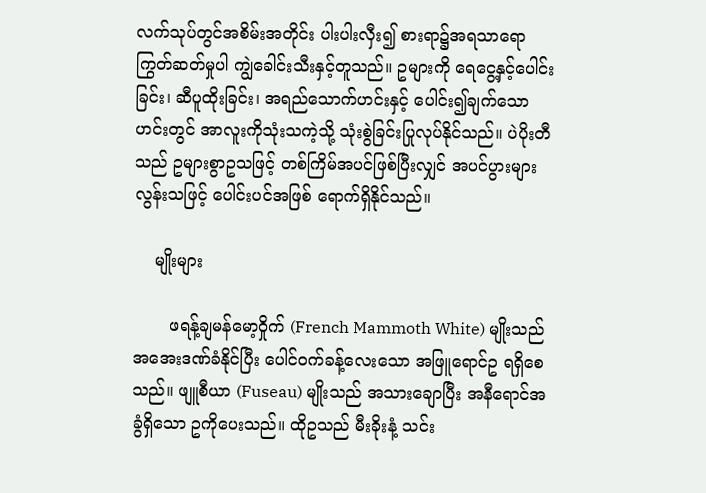လက်သုပ်တွင်အစိမ်းအတိုင်း ပါးပါးလှီး၍ စားရာ၌အရသာရော ကြွတ်ဆတ်မှုပါ ကျွဲခေါင်းသီးနှင့်တူသည်။ ဥများကို ရေငွေ့နှင့်ပေါင်းခြင်း၊ ဆီပူထိုးခြင်း၊ အရည်သောက်ဟင်းနှင့် ပေါင်း၍ချက်သောဟင်းတွင် အာလူးကိုသုံးသကဲ့သို့ သုံးစွဲခြင်းပြုလုပ်နိုင်သည်။ ပဲပိုးတီသည် ဥများစွာဥသဖြင့် တစ်ကြိမ်အပင်ဖြစ်ပြီးလျှင် အပင်ပွားများလွန်းသဖြင့် ပေါင်းပင်အဖြစ် ရောက်ရှိနိုင်သည်။

    မျိုးများ

       ဖရန့်ချမန်မော့ဝှိုက် (French Mammoth White) မျိုးသည် အအေးဒဏ်ခံနိုင်ပြီး ပေါင်ဝက်ခန့်လေးသော အဖြူရောင်ဥ ရရှိစေသည်။ ဖျူစီယာ (Fuseau) မျိုးသည် အသားချောပြီး အနီရောင်အခွံရှိသော ဥကိုပေးသည်။ ထိုဥသည် မီးခိုးနံ့ သင်း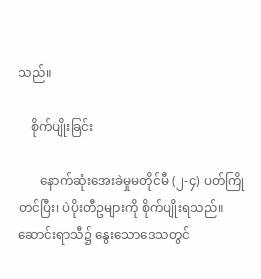သည်။

    စိုက်ပျိုးခြင်း

       နောက်ဆုံးအေးခဲမှုမတိုင်မီ (၂-၄) ပတ်ကြိုတင်ပြီး၊ ပဲပိုးတီဥများကို စိုက်ပျိုးရသည်။ ဆောင်းရာသီ၌ နွေးသောဒေသတွင်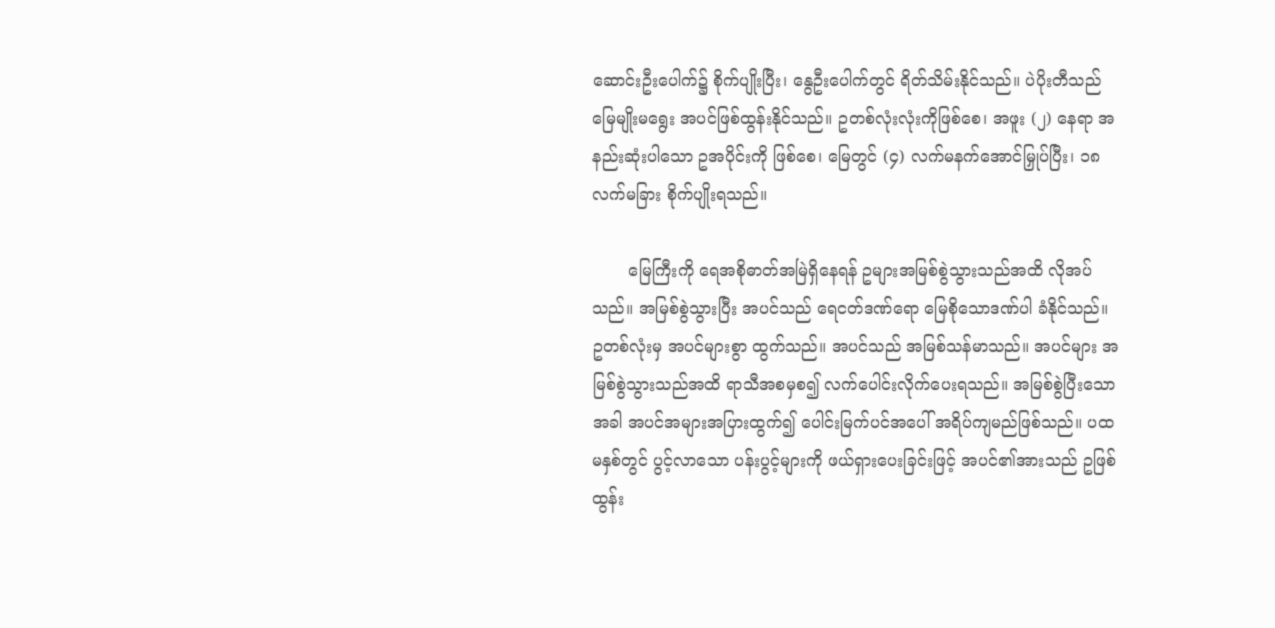ဆောင်းဦးပေါက်၌ စိုက်ပျိုးပြီး၊ နွေဦးပေါက်တွင် ရိတ်သိမ်းနိုင်သည်။ ပဲပိုးတီသည် မြေမျိုးမရွေး အပင်ဖြစ်ထွန်းနိုင်သည်။ ဥတစ်လုံးလုံးကိုဖြစ်စေ၊ အဖူး (၂) နေရာ အနည်းဆုံးပါသော ဥအပိုင်းကို ဖြစ်စေ၊ မြေတွင် (၄) လက်မနက်အောင်မြှုပ်ပြီး၊ ၁၈ လက်မခြား စိုက်ပျိုးရသည်။

       မြေကြီးကို ရေအစိုဓာတ်အမြဲရှိနေရန် ဥများအမြစ်စွဲသွားသည်အထိ လိုအပ်သည်။ အမြစ်စွဲသွားပြီး အပင်သည် ရေငတ်ဒဏ်ရော မြေစိုသောဒဏ်ပါ ခံနိုင်သည်။ ဥတစ်လုံးမှ အပင်များစွာ ထွက်သည်။ အပင်သည် အမြစ်သန်မာသည်။ အပင်များ အမြစ်စွဲသွားသည်အထိ ရာသီအစမှစ၍ လက်ပေါင်းလိုက်ပေးရသည်။ အမြစ်စွဲပြီးသောအခါ အပင်အများအပြားထွက်၍ ပေါင်းမြက်ပင်အပေါ် အရိပ်ကျမည်ဖြစ်သည်။ ပထမနှစ်တွင် ပွင့်လာသော ပန်းပွင့်များကို ဖယ်ရှားပေးခြင်းဖြင့် အပင်၏အားသည် ဥဖြစ်ထွန်း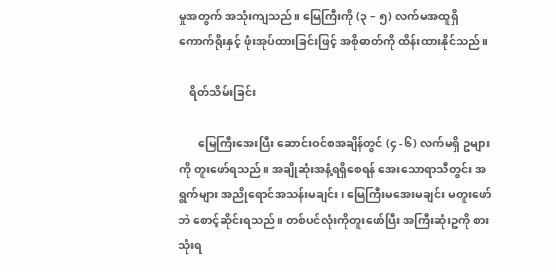မှုအတွက် အသုံးကျသည်။ မြေကြီးကို (၃ – ၅) လက်မအထူရှိ ကောက်ရိုးနှင့် ဖုံးအုပ်ထားခြင်းဖြင့် အစိုဓာတ်ကို ထိန်းထားနိုင်သည်။

    ရိတ်သိမ်းခြင်း

       မြေကြီးအေးပြီး ဆောင်းဝင်စအချိန်တွင် (၄ -၆) လက်မရှိ ဥများကို တူးဖော်ရသည်။ အချိုဆုံးအနံ့ရရှိစေရန် အေးသောရာသီတွင်း အရွက်များ အညိုရောင်အသန်းမချင်း၊ မြေကြီးမအေးမချင်း မတူးဖော်ဘဲ စောင့်ဆိုင်းရသည်။ တစ်ပင်လုံးကိုတူးဖော်ပြီး အကြီးဆုံးဥကို စားသုံးရ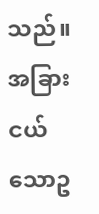သည်။ အခြားငယ်သောဥ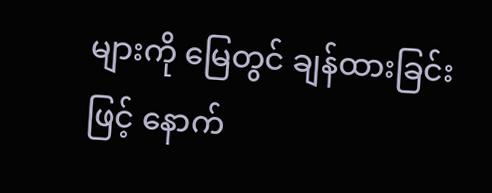များကို မြေတွင် ချန်ထားခြင်းဖြင့် နောက်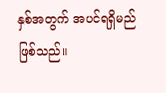နှစ်အတွက် အပင်ရရှိမည်ဖြစ်သည်။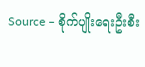Source – စိုက်ပျိုးရေးဦးစီး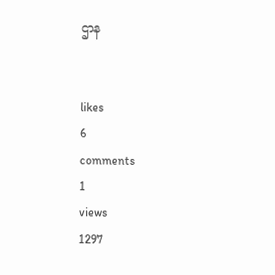ဌာန


likes
6
comments
1
views
1297